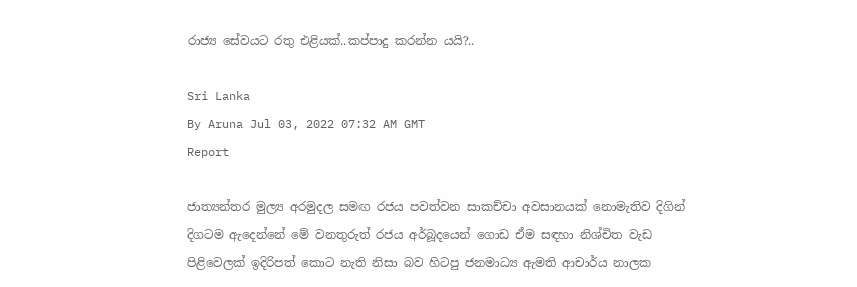රාජ්‍ය සේවයට රතු එළියක්..කප්පාදු කරන්න යයි?..

Sri Lanka
By Aruna Jul 03, 2022 07:32 AM GMT
Report

ජාත්‍යන්තර මුල්‍ය අරමුදල සමඟ රජය පවත්වන සාකච්චා අවසානයක් නොමැතිව දිගින් දිගටම ඇදෙන්නේ මේ වනතුරුත් රජය අර්බූදයෙන් ගොඩ ඒම සඳහා නිශ්චිත වැඩ පිළිවෙලක් ඉදිරිපත් කොට නැති නිසා බව හිටපු ජනමාධ්‍ය ඇමති ආචාර්ය නාලක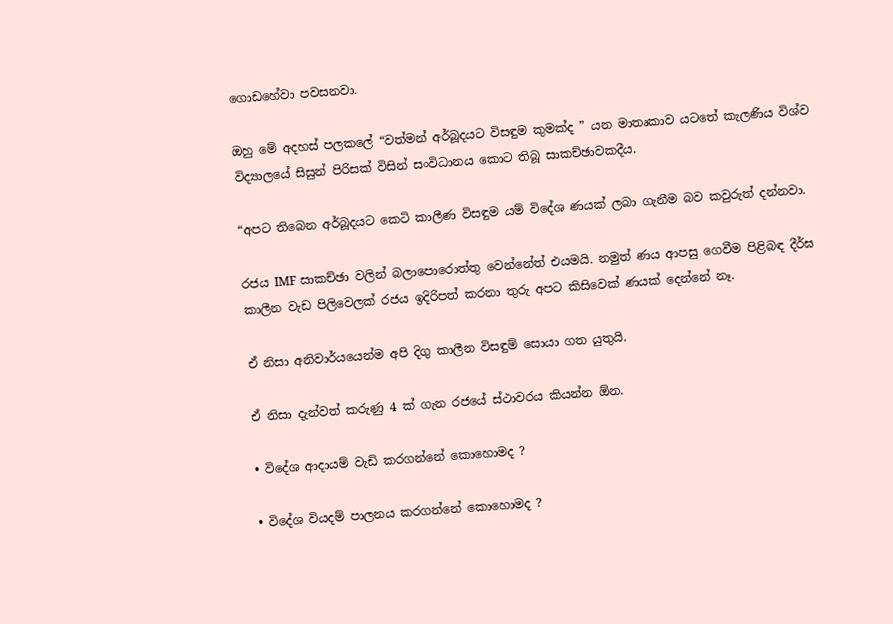ගොඩහේවා පවසනවා.

ඔහු මේ අදහස් පලකලේ “වත්මන් අර්බූදයට විසඳුම කුමක්ද ” යන මාතෘකාව යටතේ කැලණිය විශ්ව විද්‍යාලයේ සිසුන් පිරිසක් විසින් සංවිධානය කොට තිබූ සාකච්ඡාවකදීය.

“අපට තිබෙන අර්බූදයට කෙටි කාලීණ විසඳුම යම් විදේශ ණයක් ලබා ගැනීම බව කවුරුත් දන්නවා.

රජය IMF සාකච්ඡා වලින් බලාපොරොත්තු වෙන්නේත් එයමයි. නමුත් ණය ආපසු ගෙවීම පිළිබඳ දීර්ඝ කාලීන වැඩ පිලිවෙලක් රජය ඉදිරිපත් කරනා තුරු අපට කිසිවෙක් ණයක් දෙන්නේ නෑ.

ඒ නිසා අනිවාර්යයෙන්ම අපි දිගු කාලීන විසඳුම් සොයා ගත යුතුයි.

ඒ නිසා දැන්වත් කරුණු 4 ක් ගැන රජයේ ස්ථාවරය කියන්න ඕන.

• විදේශ ආදායම් වැඩි කරගන්නේ කොහොමද ?

• විදේශ වියදම් පාලනය කරගන්නේ කොහොමද ?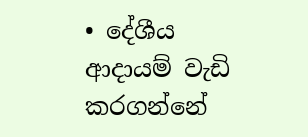• දේශීය ආදායම් වැඩි කරගන්නේ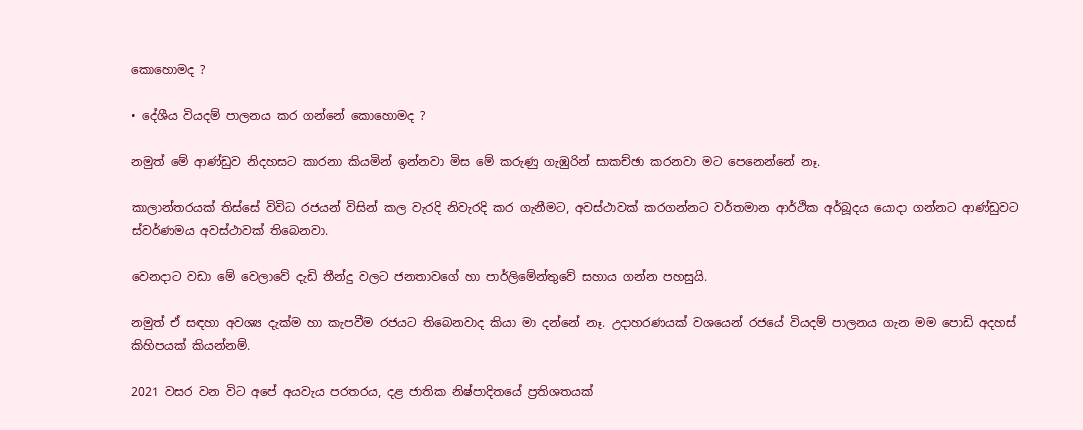කොහොමද ?

• දේශීය වියදම් පාලනය කර ගන්නේ කොහොමද ?

නමුත් මේ ආණ්ඩුව නිදහසට කාරනා කියමින් ඉන්නවා මිස මේ කරුණු ගැඹුරින් සාකච්ඡා කරනවා මට පෙනෙන්නේ නෑ.

කාලාන්තරයක් තිස්සේ විවිධ රජයන් විසින් කල වැරදි නිවැරදි කර ගැනීමට, අවස්ථාවක් කරගන්නට වර්තමාන ආර්ථික අර්බූදය යොදා ගන්නට ආණ්ඩුවට ස්වර්ණමය අවස්ථාවක් තිබෙනවා.

වෙනදාට වඩා මේ වෙලාවේ දැඩි තීන්දු වලට ජනතාවගේ හා පාර්ලිමේන්තුවේ සහාය ගන්න පහසුයි.

නමුත් ඒ සඳහා අවශ්‍ය දැක්ම හා කැපවීම රජයට තිබෙනවාද කියා මා දන්නේ නෑ. උදාහරණ‍යක් වශයෙන් රජයේ වියදම් පාලනය ගැන මම පොඩි අදහස් කිහිපයක් කියන්නම්.

2021 වසර වන විට අපේ අයවැය පරතරය, දළ ජාතික නිෂ්පාදිතයේ ප්‍රතිශතයක්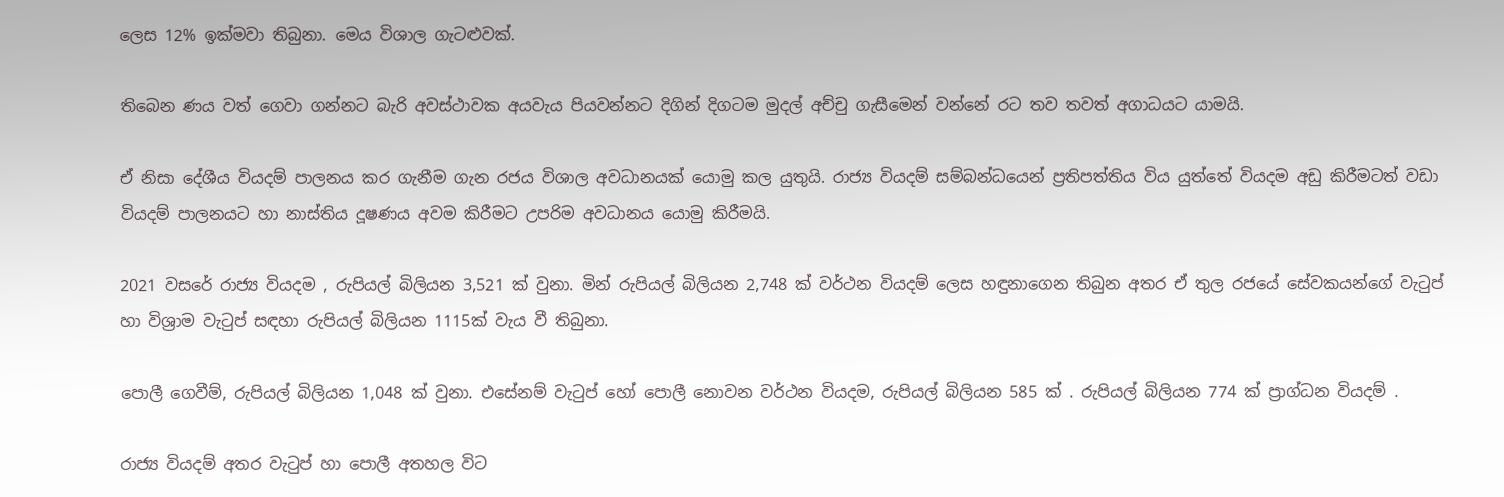ලෙස 12% ඉක්මවා තිබුනා. මෙය විශාල ගැටළුවක්.

තිබෙන ණය වත් ගෙවා ගන්නට බැරි අවස්ථාවක අයවැය පියවන්නට දිගින් දිගටම මුදල් අච්චු ගැසීමෙන් වන්නේ රට තව තවත් අගාධයට යාමයි.

ඒ නිසා දේශීය වියදම් පාලනය කර ගැනීම ගැන රජය විශාල අවධානයක් යොමු කල යුතුයි. රාජ්‍ය වියදම් සම්බන්ධයෙන් ප්‍රතිපත්තිය විය යුත්තේ වියදම අඩු කිරීමටත් වඩා වියදම් පාලනයට හා නාස්තිය දූෂණය අවම කිරීමට උපරිම අවධානය යොමු කිරීමයි.

2021 වසරේ රාජ්‍ය වියදම , රුපියල් බිලියන 3,521 ක් වුනා. මින් රුපියල් බිලියන 2,748 ක් වර්ථන වියදම් ලෙස හඳුනාගෙන තිබුන අතර ඒ තුල රජයේ සේවකයන්ගේ වැටුප් හා විශ්‍රාම වැටුප් සඳහා රුපියල් බිලියන 1115ක් වැය වී තිබුනා.

පොලී ගෙවීම්, රුපියල් බිලියන 1,048 ක් වුනා. එසේනම් වැටුප් හෝ පොලී නොවන වර්ථන වියදම, රුපියල් බිලියන 585 ක් . රුපියල් බිලියන 774 ක් ප්‍රාග්ධන වියදම් .

රාජ්‍ය වියදම් අතර වැටුප් හා පොලී අතහල විට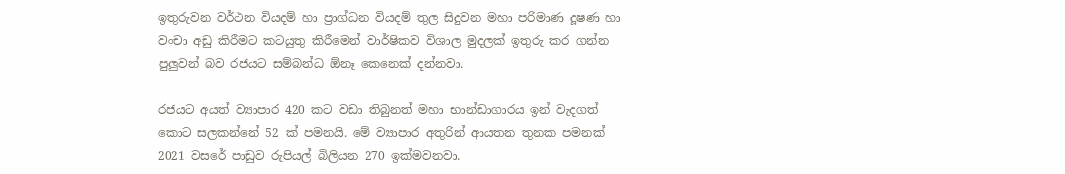ඉතුරුවන වර්ථන වියදම් හා ප්‍රාග්ධන වියදම් තුල සිදුවන මහා පරිමාණ දූෂණ හා වංචා අඩු කිරීමට කටයුතු කිරීමෙන් වාර්ෂිකව විශාල මුදලක් ඉතුරු කර ගන්න පුලුවන් බව රජයට සම්බන්ධ ඕනෑ කෙනෙක් දන්නවා.

රජයට අයත් ව්‍යාපාර 420 කට වඩා තිබුනත් මහා භාන්ඩාගාරය ඉන් වැදගත් කොට සලකන්නේ 52 ක් පමනයි. මේ ව්‍යාපාර අතු‍රින් ආයතන තුනක පමනක් 2021 වසරේ පාඩුව රුපියල් බිලියන 270 ඉක්මවනවා.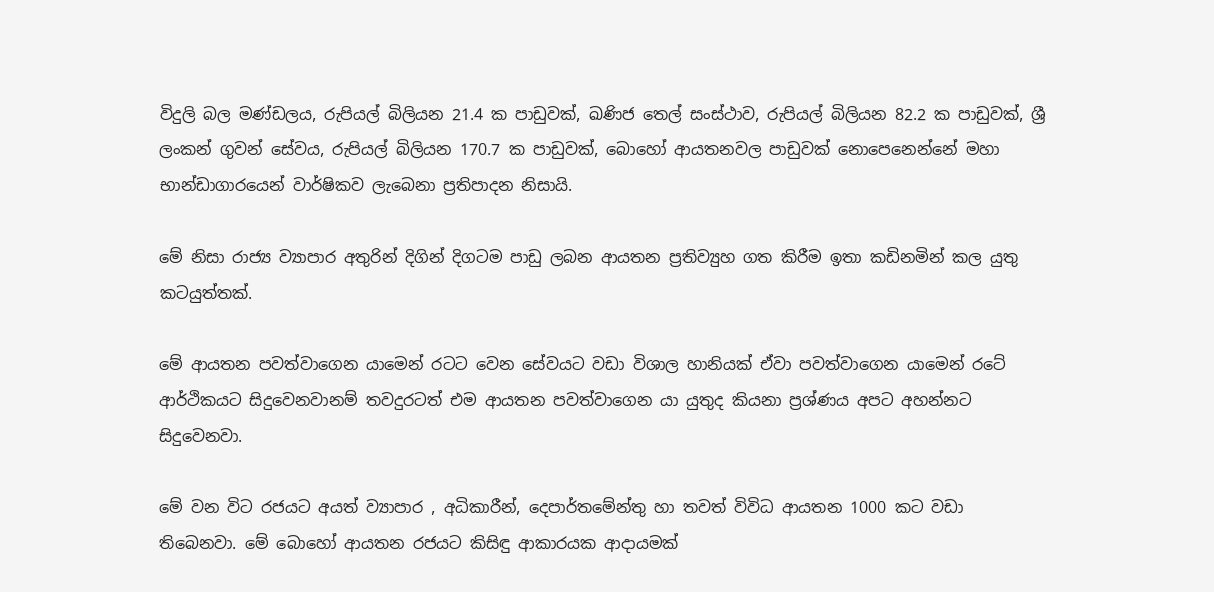විදුලි බල මණ්ඩලය, රුපියල් බිලියන 21.4 ක පාඩුවක්, ඛණිජ තෙල් සංස්ථාව, රුපියල් බිලියන 82.2 ක පාඩුවක්, ශ්‍රී ලංකන් ගුවන් සේවය, රුපියල් බිලියන 170.7 ක පාඩුවක්, බොහෝ ආයතනවල පාඩුවක් නොපෙනෙන්නේ මහා භාන්ඩාගාරයෙන් වාර්ෂිකව ලැබෙනා ප්‍රතිපාදන නිසායි.

මේ නිසා රාජ්‍ය ව්‍යාපාර අතුරින් දිගින් දිගටම පාඩු ලබන ආයතන ප්‍රතිව්‍යුහ ගත කිරීම ඉතා කඩිනමින් කල යුතු කටයුත්තක්.

මේ ආයතන පවත්වාගෙන යාමෙන් රටට වෙන සේවයට වඩා විශාල හානියක් ඒවා පවත්වාගෙන යාමෙන් රටේ ආර්ථිකයට සිදුවෙනවානම් තවදුරටත් එම ආයතන පවත්වාගෙන යා යුතුද කියනා ප්‍රශ්ණය අපට අහන්නට සිදුවෙනවා.

මේ වන විට රජයට අයත් ව්‍යාපාර , අධිකාරීන්, දෙපාර්තමේන්තු හා තවත් විවිධ ආයතන 1000 කට වඩා තිබෙනවා. මේ බොහෝ ආයතන රජයට කිසිඳු ආකාරයක ආදායමක්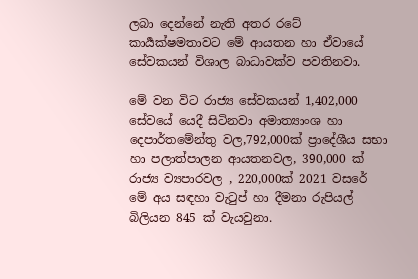ලබා දෙන්නේ නැති අතර රටේ කාර්‍යක්ෂමතාවට මේ ආයතන හා ඒවායේ සේවකයන් විශාල බාධාවක්ව පවතිනවා.

මේ වන විට රාජ්‍ය සේවකයන් 1,402,000 සේවයේ යෙදී සිටිනවා අමාත්‍යාංශ හා දෙපාර්තමේන්තු වල,792,000ක් ප්‍රාදේශීය සභා හා පලාත්පාලන ආයතනවල, 390,000 ක් රාජ්‍ය ව්‍යපාරවල , 220,000ක් 2021 වසරේ මේ අය සඳහා වැටුප් හා දීමනා රුපියල් බිලියන 845 ක් වැයවුනා.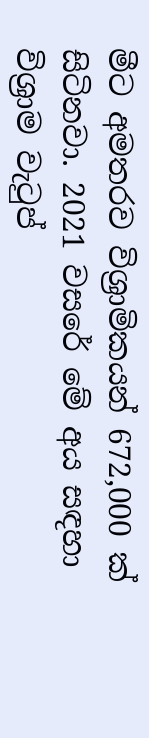මීට අමතරව විශ්‍රාමිකයන් 672,000 ක් සිටිනවා. 2021 වසරේ මේ අය සඳහා විශ්‍රාම වැටුප්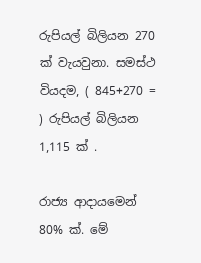රුපියල් බිලියන 270 ක් වැයවුනා. සමස්ථ වියදම, ( 845+270 = ) රුපියල් බිලියන 1,115 ක් .

රාජ්‍ය ආදායමෙන් 80% ක්. මේ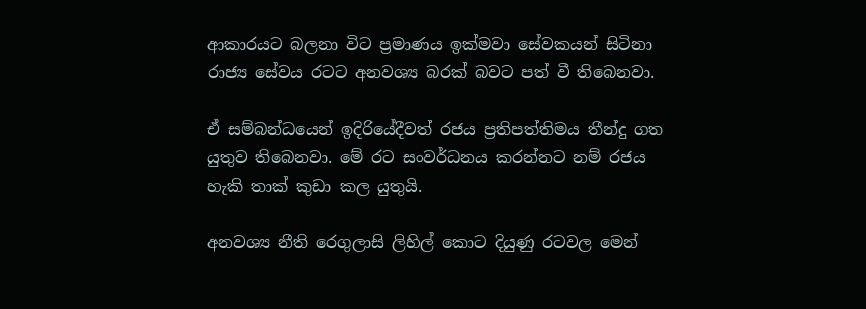ආකාරයට බලනා විට ප්‍රමාණය ඉක්මවා සේවකයන් සිටිනා රාජ්‍ය සේවය රටට අනවශ්‍ය බරක් බවට පත් වී තිබෙනවා.

ඒ සම්බන්ධයෙන් ඉදිරියේදීවත් රජය ප්‍රතිපත්තිමය තීන්දු ගත යුතුව තිබෙනවා. මේ රට සංවර්ධනය කරන්නට නම් රජය හැකි තාක් කුඩා කල යුතුයි.

අනවශ්‍ය නීති රෙගුලාසි ලිහිල් කොට දියුණු රටවල මෙන්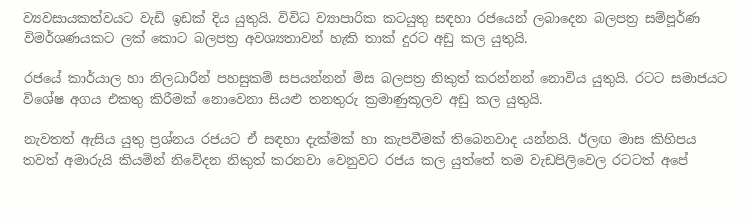ව්‍යවසායකත්වයට වැඩි ඉඩක් දිය යුතුයි. විවිධ ව්‍යාපාරික කටයුතු සඳහා රජයෙන් ලබාදෙන බලපත්‍ර සම්පූර්ණ විමර්ශණයකට ලක් කොට බලපත්‍ර අවශ්‍යතාවන් හැකි තාක් දුරට අඩු කල යුතුයි.

රජයේ කාර්යාල හා නිලධාරීන් පහසුකම් සපයන්නන් මිස බලපත්‍ර නිකුත් කරන්නන් නොවිය යුතුයි. රටට සමාජයට විශේෂ අගය එකතු කිරීමක් නොවෙනා සියළු තනතුරු ක්‍රමාණුකූලව අඩු කල යුතුයි.

නැවතත් ඇසිය යුතු ප්‍රශ්නය රජයට ඒ සඳහා දැක්මක් හා කැපවීමක් තිබෙනවාද යන්නයි. ඊලඟ මාස කිහිපය තවත් අමාරුයි කියමින් නිවේදන නිකුත් කරනවා වෙනුවට රජය කල යුත්තේ තම වැඩපිලිවෙල රටටත් අපේ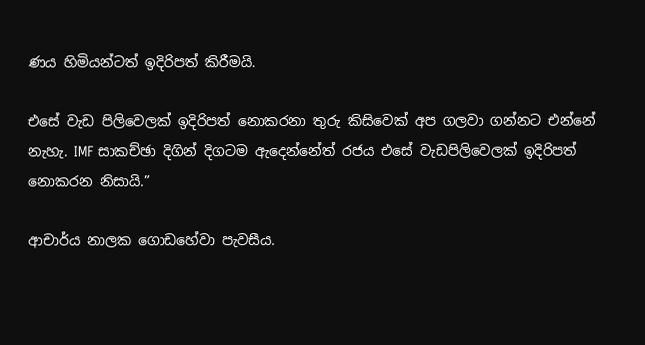ණය හිමියන්ටත් ඉදිරිපත් කිරීමයි.

එසේ වැඩ පිලිවෙලක් ඉදිරිපත් නොකරනා තුරු කිසිවෙක් අප ගලවා ගන්නට එන්නේ නැහැ. IMF සාකච්ඡා දිගින් දිගටම ඇදෙන්නේත් රජය එසේ වැඩපිලිවෙලක් ඉදිරිපත් නොකරන නිසායි.”

ආචාර්ය නාලක ගොඩහේවා පැවසීය.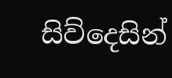සිව්දෙසින්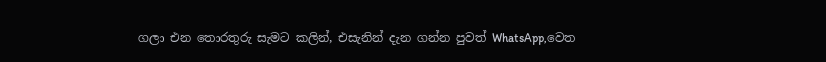ගලා එන තොරතුරු සැමට කලින්, එසැනින් දැන ගන්න පුවත් WhatsApp,වෙත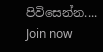පිවිසෙන්න....
Join now